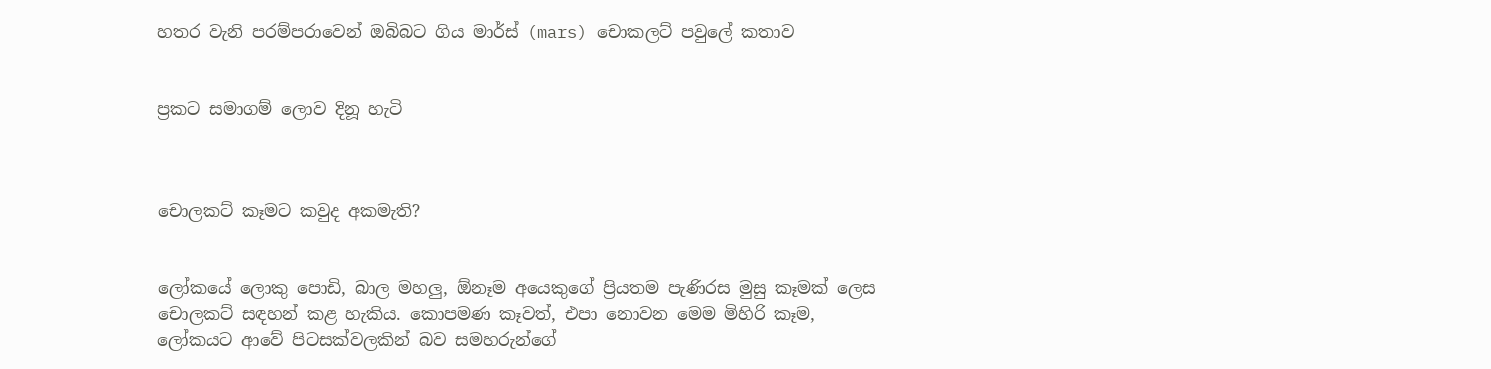හතර වැනි පරම්පරාවෙන් ඔබිබට ගිය මාර්ස් (mars) චොකලට් පවුලේ කතාව


ප්‍රකට සමාගම් ලොව දිනූ හැටි



චොලකට් කෑමට කවුද අකමැති?


ලෝකයේ ලොකු පොඩි, බාල මහලු, ඕනෑම අයෙකුගේ ප්‍රියතම පැණිරස මුසු කෑමක් ලෙස චොලකට් සඳහන් කළ හැකිය. කොපමණ කෑවත්, එපා නොවන මෙම මිහිරි කෑම, ලෝකයට ආවේ පිටසක්වලකින් බව සමහරුන්ගේ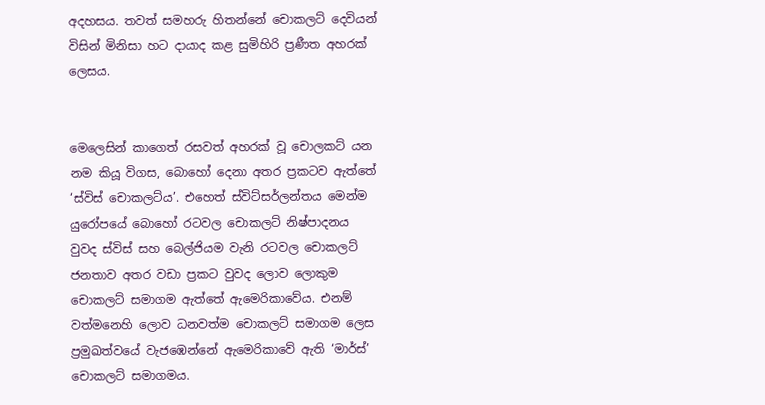අදහසය. තවත් සමහරු හිතන්නේ චොකලට් දෙවියන් විසින් මිනිසා හට දායාද කළ සුමිහිරි ප්‍රණීත අහරක් ලෙසය.


මෙලෙසින් කාගෙත් රසවත් අහරක් වූ චොලකට් යන නම කියූ විගස, බොහෝ දෙනා අතර ප්‍රකටව ඇත්තේ ‘ස්විස් චොකලට්ය’. එහෙත් ස්විට්සර්ලන්තය මෙන්ම යුරෝපයේ බොහෝ රටවල චොකලට් නිෂ්පාදනය වුවද ස්විස් සහ බෙල්ජියම වැනි රටවල චොකලට් ජනතාව අතර වඩා ප්‍රකට වුවද ලොව ලොකුම චොකලට් සමාගම ඇත්තේ ඇමෙරිකාවේය. එනම් වත්මනෙහි ලොව ධනවත්ම චොකලට් සමාගම ලෙස ප්‍රමුඛත්වයේ වැජඹෙන්නේ ඇමෙරිකාවේ ඇති ‘මාර්ස්’ චොකලට් සමාගමය.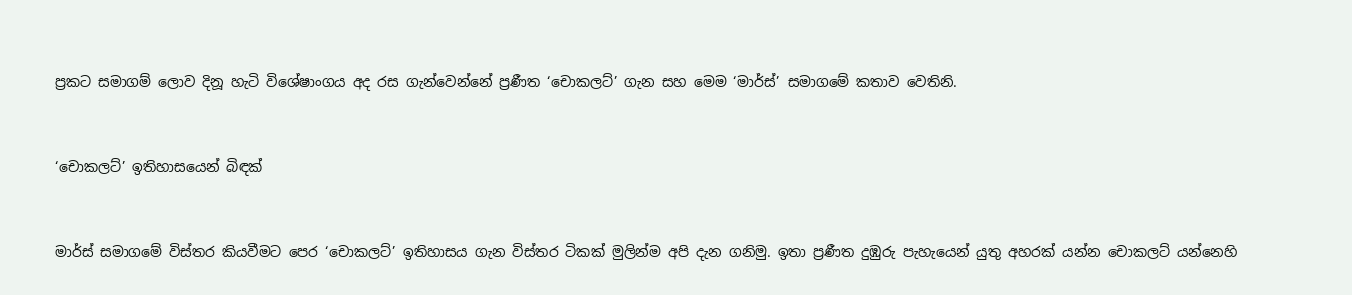ප්‍රකට සමාගම් ලොව දිනූ හැටි විශේෂාංගය අද රස ගැන්වෙන්නේ ප්‍රණීත ‘චොකලට්’ ගැන සහ මෙම ‘මාර්ස්’ සමාගමේ කතාව වෙතිනි.


‘චොකලට්’ ඉතිහාසයෙන් බිඳක්


මාර්ස් සමාගමේ විස්තර කියවීමට පෙර ‘චොකලට්’ ඉතිහාසය ගැන විස්තර ටිකක් මුලින්ම අපි දැන ගනිමු. ඉතා ප්‍රණීත දුඹුරු පැහැයෙන් යුතු අහරක් යන්න චොකලට් යන්නෙහි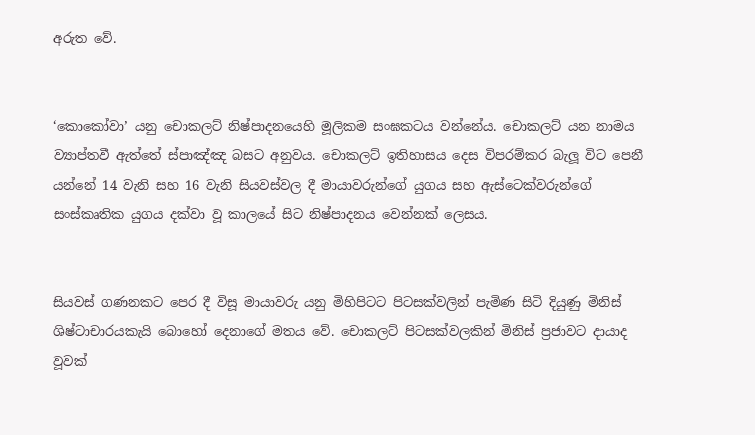අරුත වේ.


‘කොකෝවා’ යනු චොකලට් නිෂ්පාදනයෙහි මූලිකම සංඝකටය වන්නේය. චොකලට් යන නාමය ව්‍යාප්තවී ඇත්තේ ස්පාඤ්ඤ බසට අනුවය. චොකලට් ඉතිහාසය දෙස විපරම්කර බැලූ විට පෙනී යන්නේ 14 වැනි සහ 16 වැනි සියවස්වල දී මායාවරුන්ගේ යුගය සහ ඇස්ටෙක්වරුන්ගේ සංස්කෘතික යුගය දක්වා වූ කාලයේ සිට නිෂ්පාදනය වෙන්නක් ලෙසය.


සියවස් ගණනකට පෙර දී විසූ මායාවරු යනු මිහිපිටට පිටසක්වලින් පැමිණ සිටි දියුණු මිනිස් ශිෂ්ටාචාරයකැයි බොහෝ දෙනාගේ මතය වේ. චොකලට් පිටසක්වලකින් මිනිස් ප්‍රජාවට දායාද වූවක්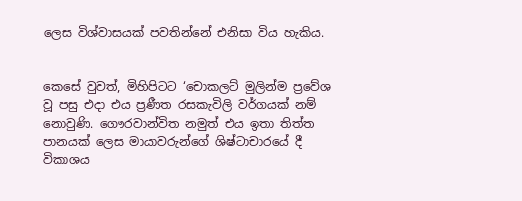ලෙස විශ්වාසයක් පවතින්නේ එනිසා විය හැකිය.


කෙසේ වුවත්, මිහිපිටට ‘චොකලට් මුලින්ම ප්‍රවේශ වූ පසු එදා එය ප්‍රණීත රසකැවිලි වර්ගයක් නම් නොවුණි. ගෞරවාන්විත නමුත් එය ඉතා තිත්ත පානයක් ලෙස මායාවරුන්ගේ ශිෂ්ටාචාරයේ දී විකාශය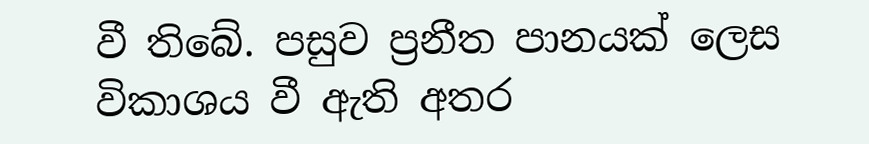වී තිබේ. පසුව ප්‍රනීත පානයක් ලෙස විකාශය වී ඇති අතර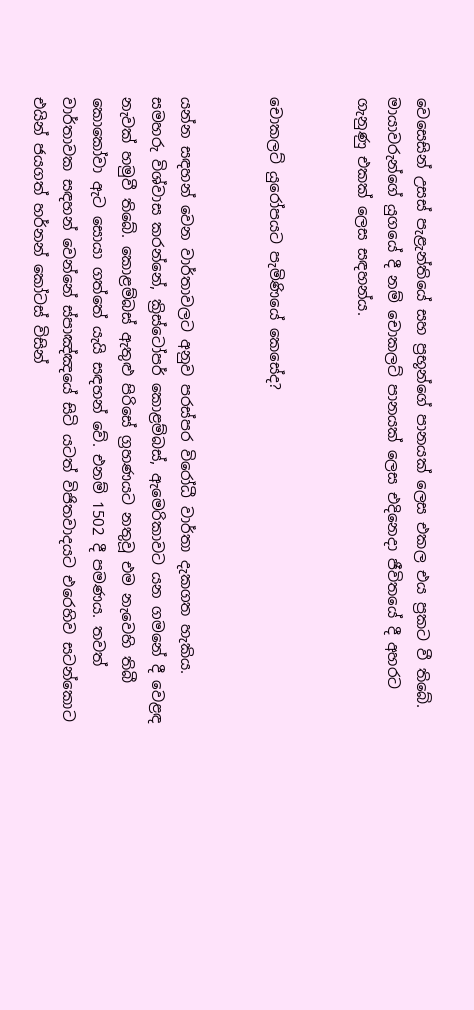වෙසෙසින් උසස් පැළැන්තියේ සහ ප්‍රභූන්ගේ පානයක් ලෙස එකල එය ප්‍රකට වී තිබේ. මායාවරුන්ගේ යුගයේ දී නම් චොකලට් පානයක් ලෙස එදිනෙදා ජීවිතයේ දී අහරට ගැනුණු එකක් ලෙස සඳහන්ය.


චොකලට් යුරෝපයට පැමිණියේ කෙසේද?


යන්න සඳහන් වෙන වාර්තාවලට අනුව පරස්පර විරෝධී වාර්තා දැකගත හැකිය. සමහරු විශ්වාස කරන්නේ, ක්‍රිස්ටෝපර් කොළම්බස්, ඇමෙරිකාවට යන ගමනේ දී වෙළඳ නැවක් හමුවී තිබේ. කොළම්බස් ඇතුළු පිරිසේ ග්‍රහණයට නතුවූ එම නැවෙහි තිබී කොකෝවා ඇට සොයා ගත්තේ යැයි සඳහන් වේ. එනම් 1502 දී පමණය. තවත් වාර්තාවක සඳහන් වෙන්නේ ස්පාඤ්ඤයේ සිටි යටත් විජිතවාදයට එරෙහිව සටන්කොට එයින් ජයගත් හර්නන් කෝටස් විසින්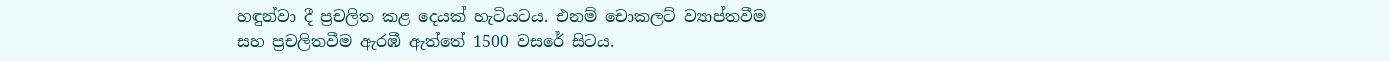හඳුන්වා දී ප්‍රචලිත කළ දෙයක් හැටියටය. එනම් චොකලට් ව්‍යාප්තවීම සහ ප්‍රචලිතවීම ඇරඹී ඇත්තේ 1500 වසරේ සිටය.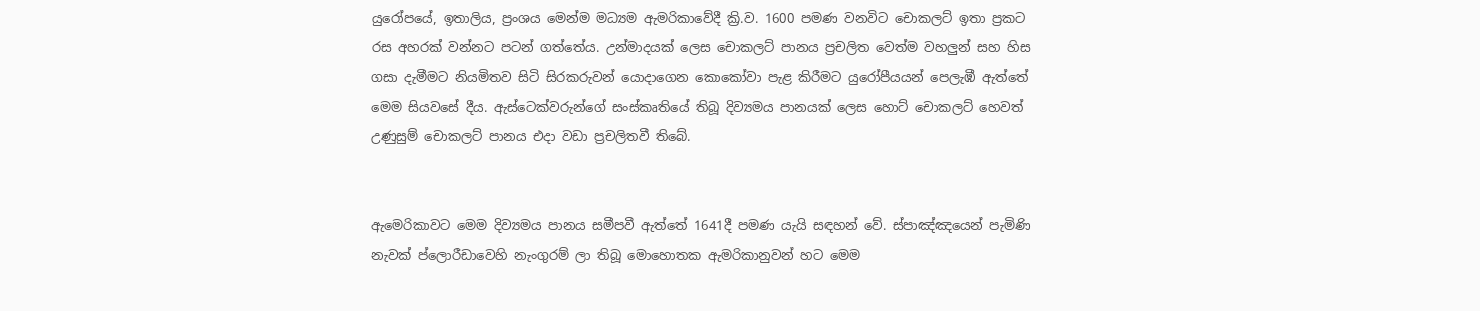යුරෝපයේ, ඉතාලිය, ප්‍රංශය මෙන්ම මධ්‍යම ඇමරිකාවේදී ක්‍රි.ව. 1600 පමණ වනවිට චොකලට් ඉතා ප්‍රකට රස අහරක් වන්නට පටන් ගත්තේය. උන්මාදයක් ලෙස චොකලට් පානය ප්‍රචලිත වෙත්ම වහලුන් සහ හිස ගසා දැමීමට නියමිතව සිටි සිරකරුවන් යොදාගෙන කොකෝවා පැළ කිරීමට යුරෝපීයයන් පෙලැඹී ඇත්තේ මෙම සියවසේ දීය. ඇස්ටෙක්වරුන්ගේ සංස්කෘතියේ තිබූ දිව්‍යමය පානයක් ලෙස හොට් චොකලට් හෙවත් උණුසුම් චොකලට් පානය එදා වඩා ප්‍රචලිතවී තිබේ.


ඇමෙරිකාවට මෙම දිව්‍යමය පානය සමීපවී ඇත්තේ 1641දී පමණ යැයි සඳහන් වේ. ස්පාඤ්ඤයෙන් පැමිණි නැවක් ප්ලොරීඩාවෙහි නැංගුරම් ලා තිබූ මොහොතක ඇමරිකානුවන් හට මෙම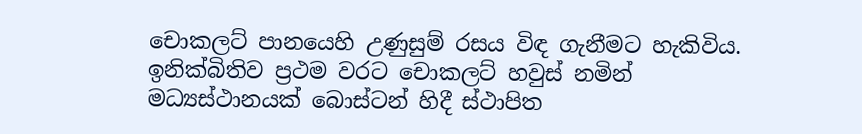චොකලට් පානයෙහි උණුසුම් රසය විඳ ගැනීමට හැකිවිය. ඉනික්බිතිව ප්‍රථම වරට චොකලට් හවුස් නමින් මධ්‍යස්ථානයක් බොස්ටන් හිදී ස්ථාපිත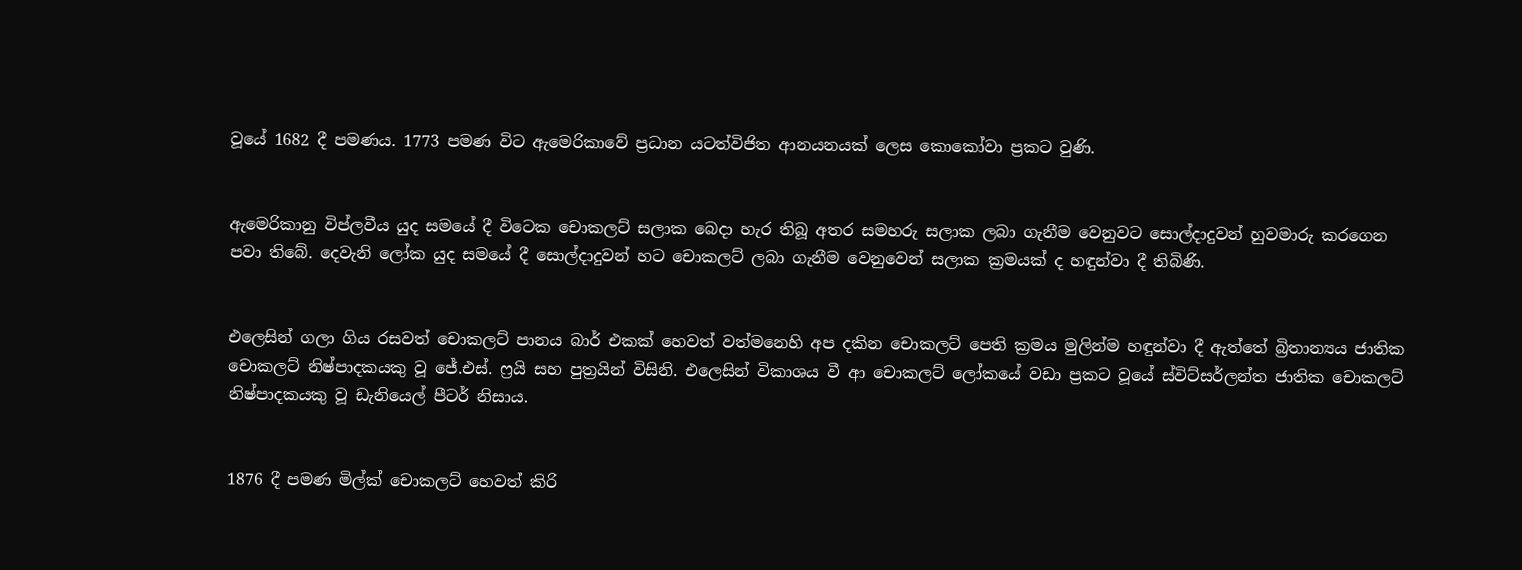වූයේ 1682 දී පමණය. 1773 පමණ විට ඇමෙරිකාවේ ප්‍රධාන යටත්විජිත ආනයනයක් ලෙස කොකෝවා ප්‍රකට වුණි.


ඇමෙරිකානු විප්ලවීය යුද සමයේ දී විටෙක චොකලට් සලාක බෙදා හැර තිබූ අතර සමහරු සලාක ලබා ගැනීම වෙනුවට සොල්දාදුවන් හුවමාරු කරගෙන පවා තිබේ. දෙවැනි ලෝක යුද සමයේ දී සොල්දාදුවන් හට චොකලට් ලබා ගැනීම වෙනුවෙන් සලාක ක්‍රමයක් ද හඳුන්වා දී තිබිණි.


එලෙසින් ගලා ගිය රසවත් චොකලට් පානය බාර් එකක් හෙවත් වත්මනෙහි අප දකින චොකලට් පෙති ක්‍රමය මුලින්ම හඳුන්වා දී ඇත්තේ බ්‍රිතාන්‍යය ජාතික චොකලට් නිෂ්පාදකයකු වූ ජේ.එස්. ෆ්‍රයි සහ පුත්‍රයින් විසිනි. එලෙසින් විකාශය වී ආ චොකලට් ලෝකයේ වඩා ප්‍රකට වූයේ ස්විට්සර්ලන්ත ජාතික චොකලට් නිෂ්පාදකයකු වූ ඩැනියෙල් පීටර් නිසාය.


1876 දී පමණ මිල්ක් චොකලට් හෙවත් කිරි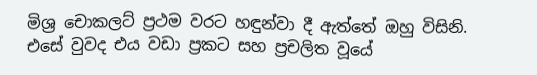මිශ්‍ර චොකලට් ප්‍රථම වරට හඳුන්වා දී ඇත්තේ ඔහු විසිනි. එසේ වුවද එය වඩා ප්‍රකට සහ ප්‍රචලිත වූයේ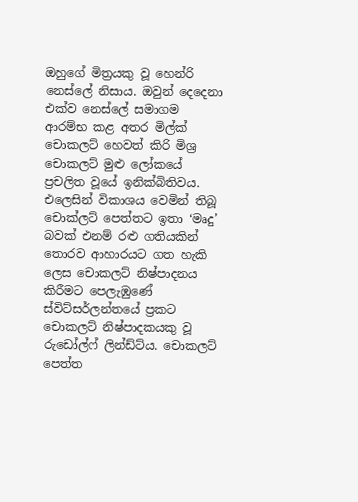ඔහුගේ මිත්‍රයකු වූ හෙන්රි නෙස්ලේ නිසාය. ඔවුන් දෙදෙනා එක්ව නෙස්ලේ සමාගම ආරම්භ කළ අතර මිල්ක් චොකලට් හෙවත් කිරි මිශ්‍ර චොකලට් මුළු ලෝකයේ ප්‍රචලිත වූයේ ඉනික්බිතිවය. එලෙසින් විකාශය වෙමින් තිබූ චොක්ලට් පෙත්තට ඉතා ‘මෘදු’ බවක් එනම් රළු ගතියකින් තොරව ආහාරයට ගත හැකි ලෙස චොකලට් නිෂ්පාදනය කිරීමට පෙලැඹුණේ ස්විට්සර්ලන්තයේ ප්‍රකට චොකලට් නිෂ්පාදකයකු වූ රුඩෝල්ෆ් ලින්ඩ්ට්ය. චොකලට් පෙත්ත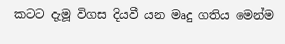කටට දැමූ විගස දියවී යන මෘදු ගතිය මෙන්ම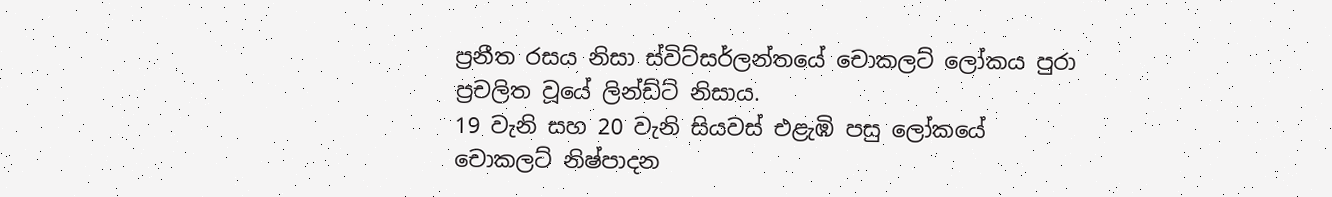ප්‍රනීත රසය නිසා ස්විට්සර්ලන්තයේ චොකලට් ලෝකය පුරා ප්‍රචලිත වූයේ ලින්ඩ්ට් නිසාය.
19 වැනි සහ 20 වැනි සියවස් එළැඹි පසු ලෝකයේ චොකලට් නිෂ්පාදන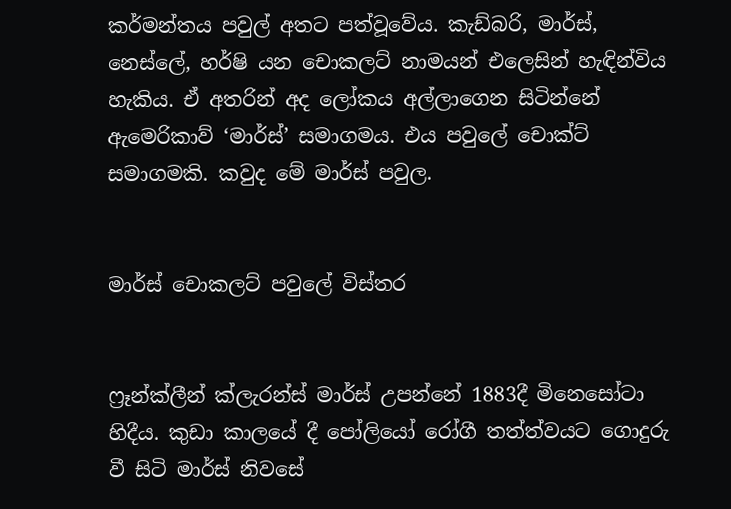කර්මන්තය පවුල් අතට පත්වූවේය. කැඩ්බරි, මාර්ස්, නෙස්ලේ, හර්ෂි යන චොකලට් නාමයන් එලෙසින් හැඳින්විය හැකිය. ඒ අතරින් අද ලෝකය අල්ලාගෙන සිටින්නේ ඇමෙරිකාව් ‘මාර්ස්’ සමාගමය. එය පවුලේ චොක්ට් සමාගමකි. කවුද මේ මාර්ස් පවුල.


මාර්ස් චොකලට් පවුලේ විස්තර


ෆ්‍රෑන්ක්ලීන් ක්ලැරන්ස් මාර්ස් උපන්නේ 1883දී මිනෙසෝටා හිදීය. කුඩා කාලයේ දී පෝලියෝ රෝගී තත්ත්වයට ගොදුරු වී සිටි මාර්ස් නිවසේ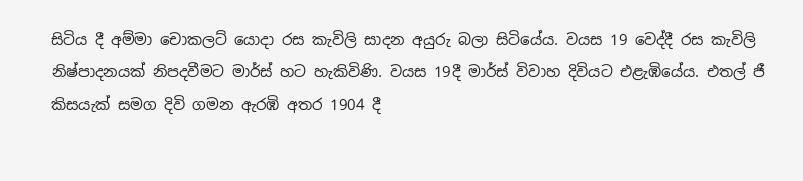සිටිය දී අම්මා චොකලට් යොදා රස කැවිලි සාදන අයුරු බලා සිටියේය. වයස 19 වෙද්දී රස කැවිලි නිෂ්පාදනයක් නිපදවීමට මාර්ස් හට හැකිවිණි. වයස 19දී මාර්ස් විවාහ දිවියට එළැඹියේය. එතල් ජී කිසයැක් සමග දිවි ගමන ඇරඹි අතර 1904 දී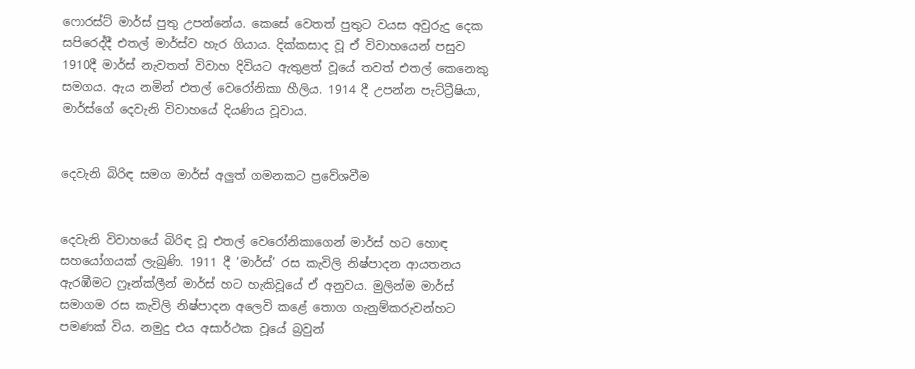ෆොරස්ට් මාර්ස් පුතු උපන්නේය. කෙසේ වෙතත් පුතුට වයස අවුරුදු දෙක සපිරෙද්දී එතල් මාර්ස්ව හැර ගියාය. දික්කසාද වූ ඒ විවාහයෙන් පසුව 1910දී මාර්ස් නැවතත් විවාහ දිවියට ඇතුළත් වූයේ තවත් එතල් කෙනෙකු සමගය. ඇය නමින් එතල් වෙරෝනිකා හීලිය. 1914 දී උපන්න පැට්ට්‍රීෂියා, මාර්ස්ගේ දෙවැනි විවාහයේ දියණිය වූවාය.


දෙවැනි බිරිඳ සමග මාර්ස් අලුත් ගමනකට ප්‍රවේශවීම


දෙවැනි විවාහයේ බිරිඳ වූ එතල් වෙරෝනිකාගෙන් මාර්ස් හට හොඳ සහයෝගයක් ලැබුණි. 1911 දී ‘මාර්ස්’ රස කැවිලි නිෂ්පාදන ආයතනය ඇරඹීමට ෆ්‍රෑන්ක්ලීන් මාර්ස් හට හැකිවූයේ ඒ අනුවය. මුලින්ම මාර්ස් සමාගම රස කැවිලි නිෂ්පාදන අලෙවි කළේ තොග ගැනුම්කරුවන්හට පමණක් විය. නමුදු එය අසාර්ථක වූයේ බ්‍රවුන්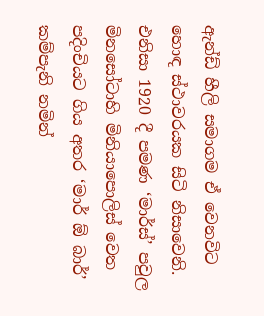ඇන්ඩ් හීලි සමාගම ඒ වෙනවිට හොඳ ස්ථාවරයක සිටි නිසාවෙනි. එනිසා 1920 දී පමණ ‘මාර්ස්’ පවුල මිනසෝටාහි මිනියාපොලිස් වෙත පදිංචියට ගිය අතර ‘මාර් ඕ බාර්’ කම්පැනි නමින්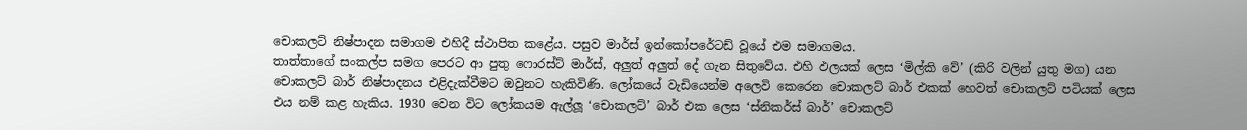චොකලට් නිෂ්පාදන සමාගම එහිදී ස්ථාපිත කළේය. පසුව මාර්ස් ඉන්කෝපරේටඩ් වූයේ එම සමාගමය.
තාත්තාගේ සංකල්ප සමග පෙරට ආ පුතු ෆොරස්ට් මාර්ස්, අලුත් අලුත් දේ ගැන සිතුවේය. එහි ඵලයක් ලෙස ‘මිල්කි වේ’ (කිරි වලින් යුතු මග) යන චොකලට් බාර් නිෂ්පාදනය එළිදැක්වීමට ඔවුනට හැකිවිණි. ලෝකයේ වැඩියෙන්ම අලෙවි කෙරෙන චොකලට් බාර් එකක් හෙවත් චොකලට් පටියක් ලෙස එය නම් කළ හැකිය. 1930 වෙන විට ලෝකයම ඇල්ලූ ‘චොකලට්’ බාර් එක ලෙස ‘ස්නිකර්ස් බාර්’ චොකලට්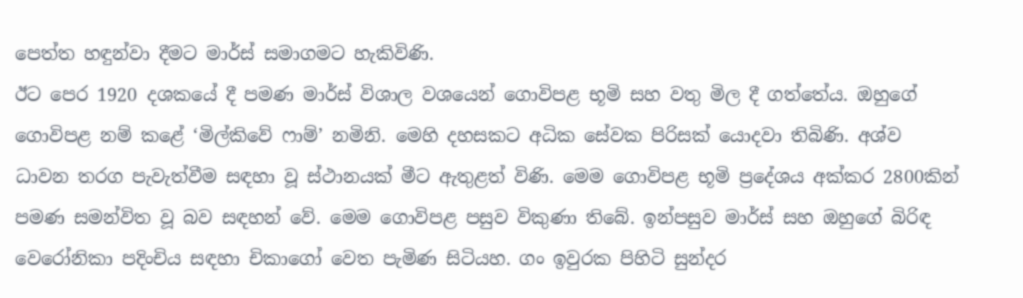පෙත්ත හඳුන්වා දීමට මාර්ස් සමාගමට හැකිවිණි.
ඊට පෙර 1920 දශකයේ දී පමණ මාර්ස් විශාල වශයෙන් ගොවිපළ භූමි සහ වතු මිල දී ගත්තේය. ඔහුගේ ගොවිපළ නම් කළේ ‘මිල්කිවේ ෆාම්’ නමිනි. මෙහි දහසකට අධික සේවක පිරිසක් යොදවා තිබිණි. අශ්ව ධාවන තරග පැවැත්වීම සඳහා වූ ස්ථානයක් මීට ඇතුළත් විණි. මෙම ගොවිපළ භූමි ප්‍රදේශය අක්කර 2800කින් පමණ සමන්විත වූ බව සඳහන් වේ. මෙම ගොවිපළ පසුව විකුණා තිබේ. ඉන්පසුව මාර්ස් සහ ඔහුගේ බිරිඳ වෙරෝනිකා පදිංචිය සඳහා චිකාගෝ වෙත පැමිණ සිටියහ. ගං ඉවුරක පිහිටි සුන්දර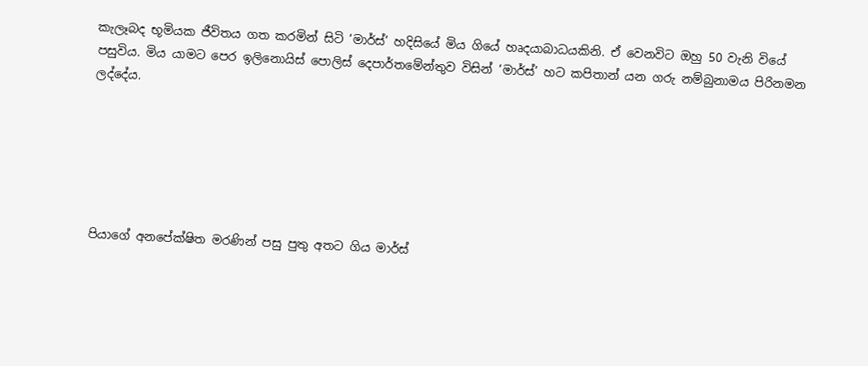කැලෑබද භූමියක ජීවිතය ගත කරමින් සිටි ‘මාර්ස්’ හදිසියේ මිය ගියේ හෘදයාබාධයකිනි. ඒ වෙනවිට ඔහු 50 වැනි වියේ පසුවිය. මිය යාමට පෙර ඉලිනොයිස් පොලිස් දෙපාර්තමේන්තුව විසින් ‘මාර්ස්’ හට කපිතාන් යන ගරු නම්බුනාමය පිරිනමන ලද්දේය.






පියාගේ අනපේක්ෂිත මරණින් පසු පුතු අතට ගිය මාර්ස්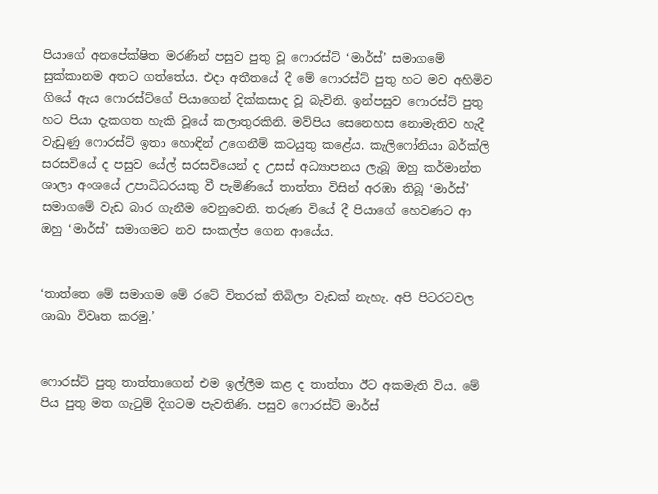පියාගේ අනපේක්ෂිත මරණින් පසුව පුතු වූ ෆොරස්ට් ‘මාර්ස්’ සමාගමේ සුක්කානම අතට ගත්තේය. එදා අතීතයේ දී මේ ෆොරස්ට් පුතු හට මව අහිමිව ගියේ ඇය ෆොරස්ට්ගේ පියාගෙන් දික්කසාද වූ බැවිනි. ඉන්පසුව ෆොරස්ට් පුතු හට පියා දැකගත හැකි වූයේ කලාතුරකිනි. මව්පිය සෙනෙහස නොමැතිව හැදී වැඩුණු ෆොරස්ට් ඉතා හොඳින් උගෙනීම් කටයුතු කළේය. කැලිෆෝනියා බර්ක්ලි සරසවියේ ද පසුව යේල් සරසවියෙන් ද උසස් අධ්‍යාපනය ලැබූ ඔහු කර්මාන්ත ශාලා අංශයේ උපාධිධරයකු වී පැමිණියේ තාත්තා විසින් අරඹා තිබූ ‘මාර්ස්’ සමාගමේ වැඩ බාර ගැනීම වෙනුවෙනි. තරුණ වියේ දී පියාගේ හෙවණට ආ ඔහු ‘මාර්ස්’ සමාගමට නව සංකල්ප ගෙන ආයේය.


‘තාත්තෙ මේ සමාගම මේ රටේ විතරක් තිබිලා වැඩක් නැහැ. අපි පිටරටවල ශාඛා විවෘත කරමු.’


ෆොරස්ට් පුතු තාත්තාගෙන් එම ඉල්ලීම කළ ද තාත්තා ඊට අකමැති විය. මේ පිය පුතු මත ගැටුම් දිගටම පැවතිණි. පසුව ෆොරස්ට් මාර්ස්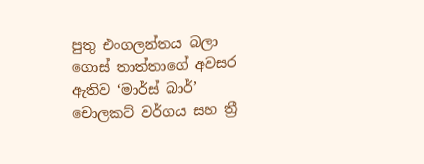පුතු එංගලන්තය බලා ගොස් තාත්තාගේ අවසර ඇතිව ‘මාර්ස් බාර්’ චොලකට් වර්ගය සහ ත්‍රී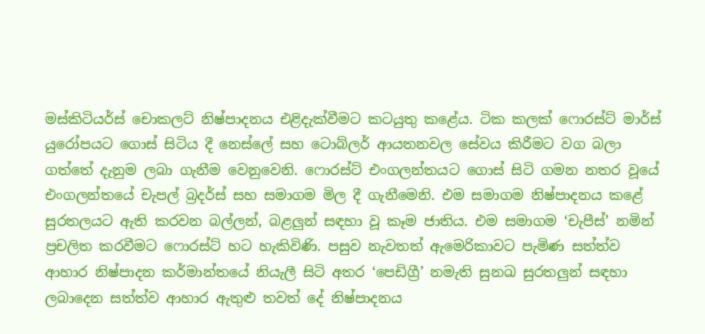මස්කිටියර්ස් චොකලට් නිෂ්පාදනය එළිදැක්වීමට කටයුතු කළේය. ටික කලක් ෆොරස්ට් මාර්ස් යුරෝපයට ගොස් සිටිය දී නෙස්ලේ සහ ටොබ්ලර් ආයතනවල සේවය කිරීමට වග බලා ගත්තේ දැනුම ලබා ගැනීම වෙනුවෙනි. ෆොරස්ට් එංගලන්තයට ගොස් සිටි ගමන නතර වූයේ එංගලන්තයේ චැපල් බ්‍රදර්ස් සහ සමාගම මිල දී ගැනීමෙනි. එම සමාගම නිෂ්පාදනය කළේ සුරතලයට ඇති කරවන බල්ලන්, බළලුන් සඳහා වූ කෑම ජාතිය. එම සමාගම ‘චැපීස්’ නමින් ප්‍රචලිත කරවීමට ෆොරස්ට් හට හැකිවිණි. පසුව නැවතත් ඇමෙරිකාවට පැමිණ සත්ත්ව ආහාර නිෂ්පාදන කර්මාන්තයේ නියැලී සිටි අතර ‘පෙඩිග්‍රී’ නමැති සුනඛ සුරතලුන් සඳහා ලබාදෙන සත්ත්ව ආහාර ඇතුළු තවත් දේ නිෂ්පාදනය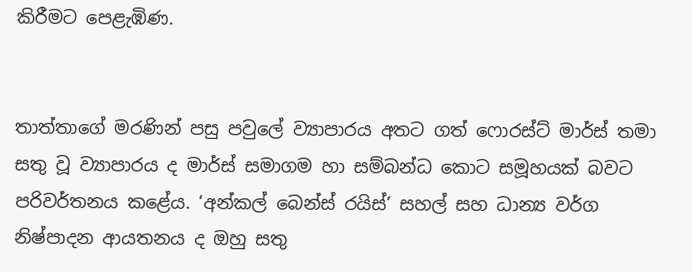කිරීමට පෙළැඹිණ.


තාත්තාගේ මරණින් පසු පවුලේ ව්‍යාපාරය අතට ගත් ෆොරස්ට් මාර්ස් තමා සතු වූ ව්‍යාපාරය ද මාර්ස් සමාගම හා සම්බන්ධ කොට සමූහයක් බවට පරිවර්තනය කළේය. ‘අන්කල් බෙන්ස් රයිස්’ සහල් සහ ධාන්‍ය වර්ග නිෂ්පාදන ආයතනය ද ඔහු සතු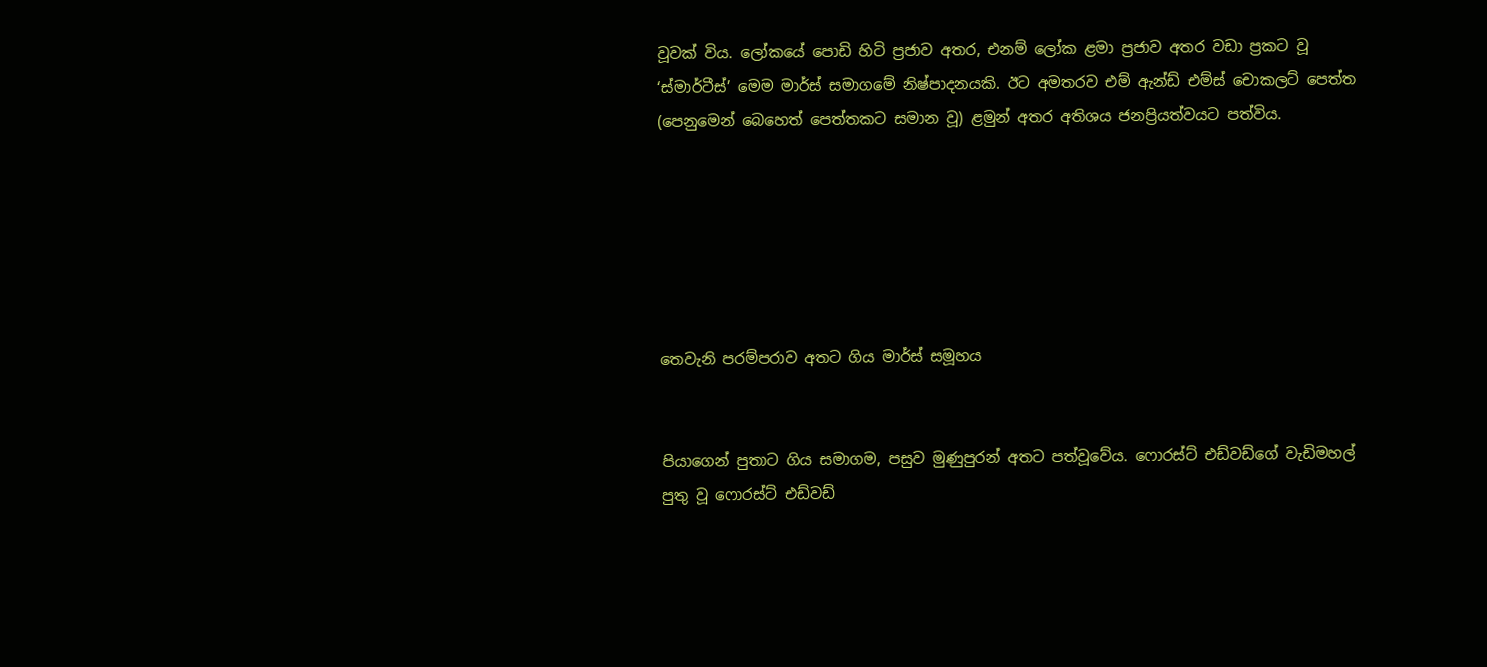වූවක් විය. ලෝකයේ පොඩි හිටි ප්‍රජාව අතර, එනම් ලෝක ළමා ප්‍රජාව අතර වඩා ප්‍රකට වූ ‘ස්මාර්ටීස්’ මෙම මාර්ස් සමාගමේ නිෂ්පාදනයකි. ඊට අමතරව එම් ඇන්ඩ් එම්ස් චොකලට් පෙත්ත (පෙනුමෙන් බෙහෙත් පෙත්තකට සමාන වූ) ළමුන් අතර අතිශය ජනප්‍රියත්වයට පත්විය.






තෙවැනි පරම්පරාව අතට ගිය මාර්ස් සමූහය


පියාගෙන් පුතාට ගිය සමාගම, පසුව මුණුපුරන් අතට පත්වූවේය. ෆොරස්ට් එඩ්වඩ්ගේ වැඩිමහල් පුතු වූ ෆොරස්ට් එඩ්වඩ්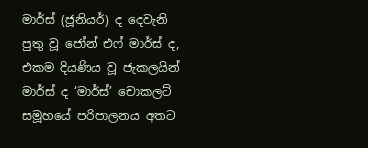මාර්ස් (ජූනියර්) ද දෙවැනි පුතු වූ ජෝන් එෆ් මාර්ස් ද, එකම දියණිය වූ ජැකලයින් මාර්ස් ද ‘මාර්ස්’ චොකලට් සමූහයේ පරිපාලනය අතට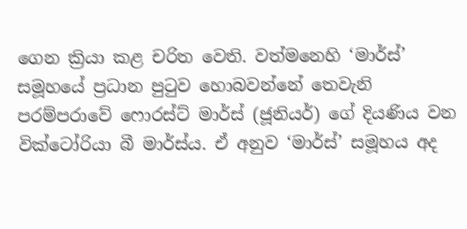ගෙන ක්‍රියා කළ චරිත වෙති. වත්මනෙහි ‘මාර්ස්’ සමූහයේ ප්‍රධාන පුටුව හොබවන්නේ තෙවැනි පරම්පරාවේ ෆොරස්ට් මාර්ස් (ජූනියර්) ගේ දියණිය වන වික්ටෝරියා බී මාර්ස්ය. ඒ අනුව ‘මාර්ස්’ සමූහය අද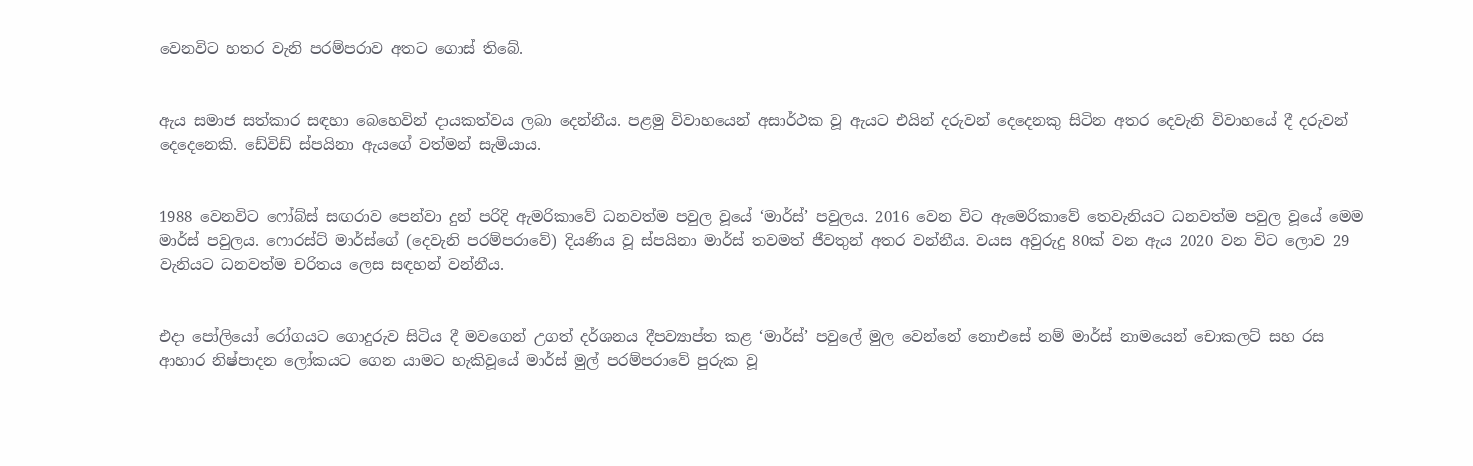වෙනවිට හතර වැනි පරම්පරාව අතට ගොස් තිබේ.


ඇය සමාජ සත්කාර සඳහා බෙහෙවින් දායකත්වය ලබා දෙන්නීය. පළමු විවාහයෙන් අසාර්ථක වූ ඇයට එයින් දරුවන් දෙදෙනකු සිටින අතර දෙවැනි විවාහයේ දී දරුවන් දෙදෙනෙකි. ඩේවිඩ් ස්පයිනා ඇයගේ වත්මන් සැමියාය.


1988 වෙනවිට ෆෝබ්ස් සඟරාව පෙන්වා දුන් පරිදි ඇමරිකාවේ ධනවත්ම පවුල වූයේ ‘මාර්ස්’ පවුලය. 2016 වෙන විට ඇමෙරිකාවේ තෙවැනියට ධනවත්ම පවුල වූයේ මෙම මාර්ස් පවුලය. ෆොරස්ට් මාර්ස්ගේ (දෙවැනි පරම්පරාවේ) දියණිය වූ ස්පයිනා මාර්ස් තවමත් ජීවතුන් අතර වන්නීය. වයස අවුරුදු 80ක් වන ඇය 2020 වන විට ලොව 29 වැනියට ධනවත්ම චරිතය ලෙස සඳහන් වන්නීය.


එදා පෝලියෝ රෝගයට ගොදුරුව සිටිය දී මවගෙන් උගත් දර්ශනය දීපව්‍යාප්ත කළ ‘මාර්ස්’ පවුලේ මුල වෙන්නේ නොඑසේ නම් මාර්ස් නාමයෙන් චොකලට් සහ රස ආහාර නිෂ්පාදන ලෝකයට ගෙන යාමට හැකිවූයේ මාර්ස් මුල් පරම්පරාවේ පුරුක වූ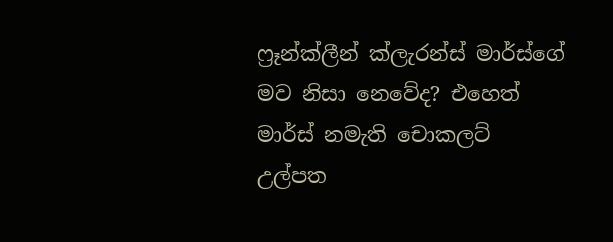ෆ්‍රෑන්ක්ලීන් ක්ලැරන්ස් මාර්ස්ගේ මව නිසා නෙවේද? එහෙත් මාර්ස් නමැති චොකලට් උල්පත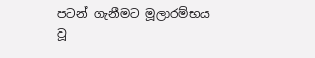පටන් ගැනීමට මූලාරම්භය වූ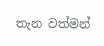තැන වත්මන්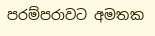පරම්පරාවට අමතක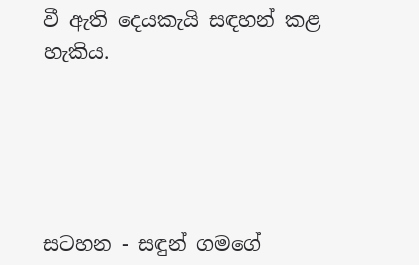වී ඇති දෙයකැයි සඳහන් කළ හැකිය.





සටහන - සඳුන් ගමගේ